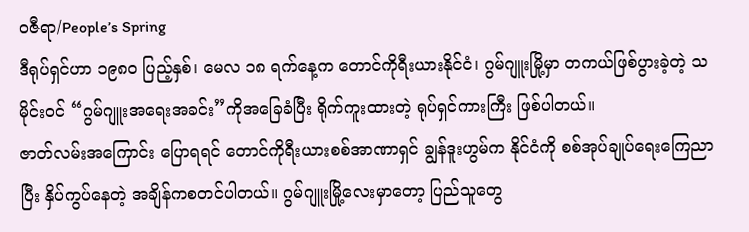ဝဇီရာ/People’s Spring
ဒီရုပ်ရှင်ဟာ ၁၉၈၀ ပြည့်နှစ်၊ မေလ ၁၈ ရက်နေ့က တောင်ကိုရီးယားနိုင်ငံ၊ ဂွမ်ဂျူးမြို့မှာ တကယ်ဖြစ်ပွားခဲ့တဲ့ သမိုင်းဝင် “ဂွမ်ဂျူးအရေးအခင်း”ကိုအခြေခံပြီး ရိုက်ကူးထားတဲ့ ရုပ်ရှင်ကားကြီး ဖြစ်ပါတယ်။
ဇာတ်လမ်းအကြောင်း ပြောရရင် တောင်ကိုရီးယားစစ်အာဏာရှင် ချွန်ဒူးဟွမ်က နိုင်ငံကို စစ်အုပ်ချုပ်ရေးကြေညာပြီး နှိပ်ကွပ်နေတဲ့ အချိန်ကစတင်ပါတယ်။ ဂွမ်ဂျူးမြို့လေးမှာတော့ ပြည်သူတွေ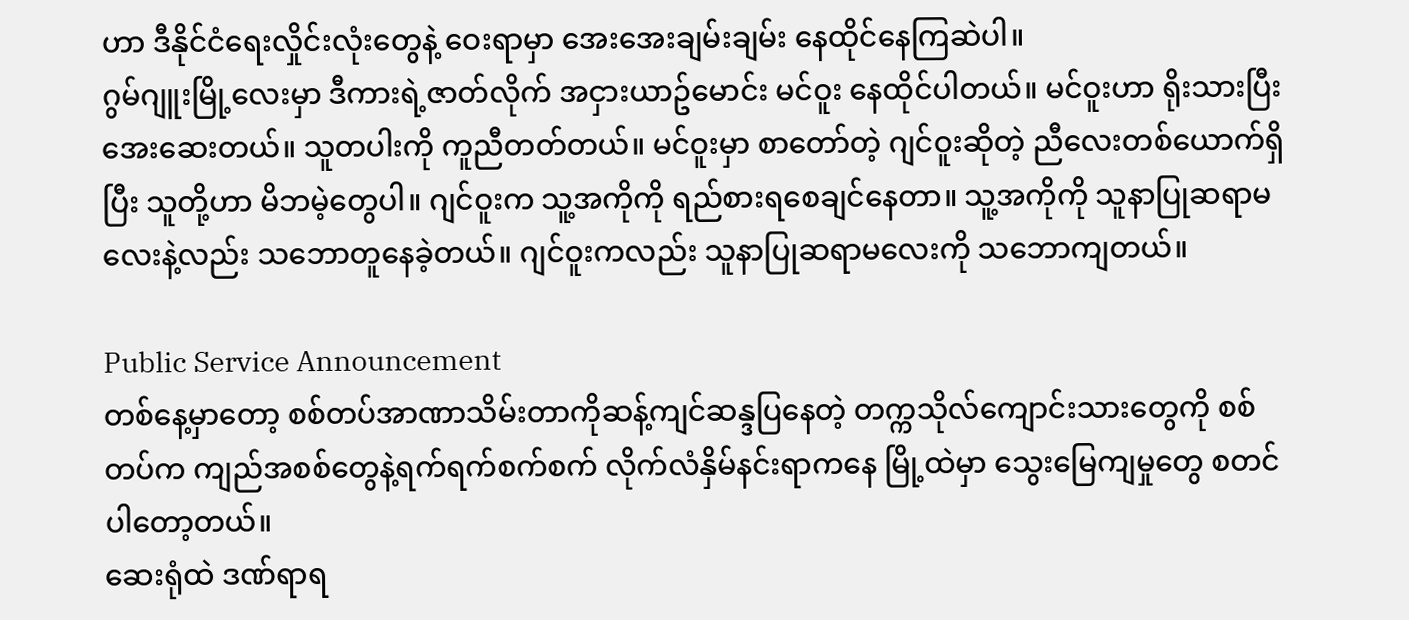ဟာ ဒီနိုင်ငံရေးလှိုင်းလုံးတွေနဲ့ ဝေးရာမှာ အေးအေးချမ်းချမ်း နေထိုင်နေကြဆဲပါ။
ဂွမ်ဂျူးမြို့လေးမှာ ဒီကားရဲ့ဇာတ်လိုက် အငှားယာဥ်မောင်း မင်ဝူး နေထိုင်ပါတယ်။ မင်ဝူးဟာ ရိုးသားပြီး အေးဆေးတယ်။ သူတပါးကို ကူညီတတ်တယ်။ မင်ဝူးမှာ စာတော်တဲ့ ဂျင်ဝူးဆိုတဲ့ ညီလေးတစ်ယောက်ရှိပြီး သူတို့ဟာ မိဘမဲ့တွေပါ။ ဂျင်ဝူးက သူ့အကိုကို ရည်စားရစေချင်နေတာ။ သူ့အကိုကို သူနာပြုဆရာမလေးနဲ့လည်း သဘောတူနေခဲ့တယ်။ ဂျင်ဝူးကလည်း သူနာပြုဆရာမလေးကို သဘောကျတယ်။

Public Service Announcement
တစ်နေ့မှာတော့ စစ်တပ်အာဏာသိမ်းတာကိုဆန့်ကျင်ဆန္ဒပြနေတဲ့ တက္ကသိုလ်ကျောင်းသားတွေကို စစ်တပ်က ကျည်အစစ်တွေနဲ့ရက်ရက်စက်စက် လိုက်လံနှိမ်နင်းရာကနေ မြို့ထဲမှာ သွေးမြေကျမှုတွေ စတင်ပါတော့တယ်။
ဆေးရုံထဲ ဒဏ်ရာရ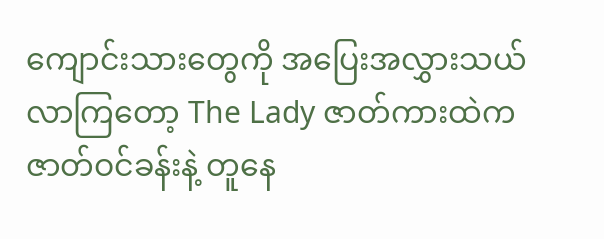ကျောင်းသားတွေကို အပြေးအလွှားသယ်လာကြတော့ The Lady ဇာတ်ကားထဲက ဇာတ်ဝင်ခန်းနဲ့ တူနေ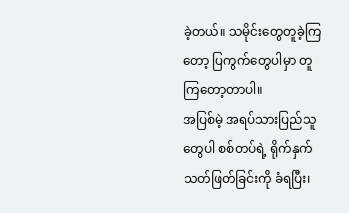ခဲ့တယ်။ သမိုင်းတွေတူခဲ့ကြတော့ ပြကွက်တွေပါမှာ တူကြတော့တာပါ။
အပြစ်မဲ့ အရပ်သားပြည်သူတွေပါ စစ်တပ်ရဲ့ ရိုက်နှက်သတ်ဖြတ်ခြင်းကို ခံရပြီး၊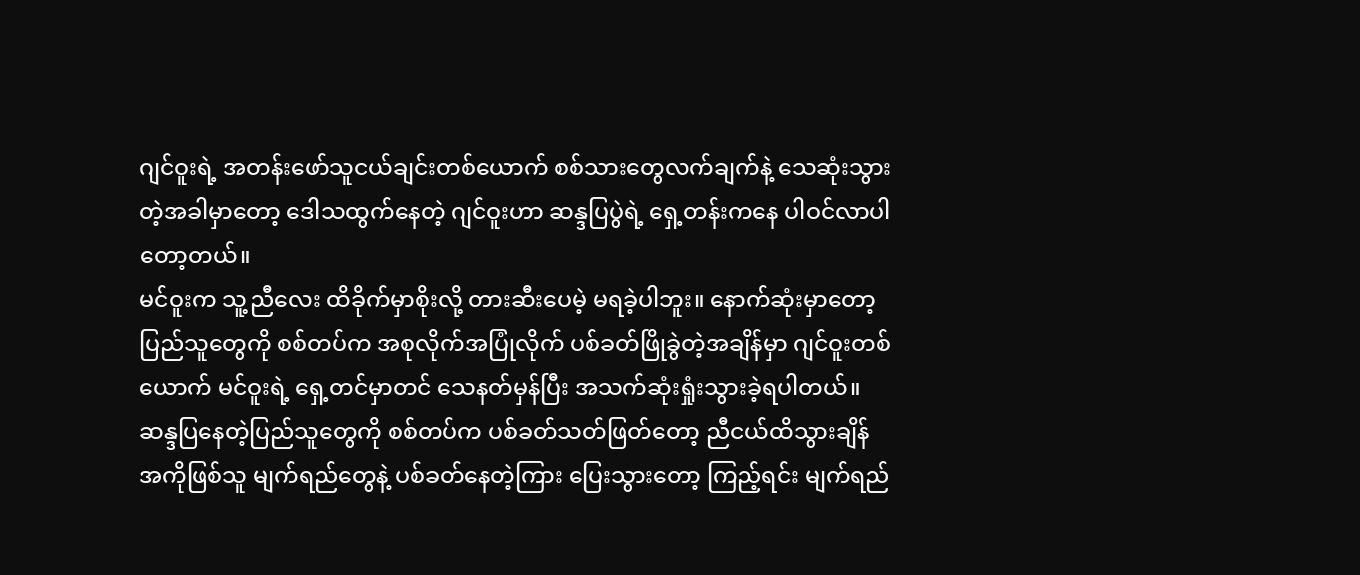ဂျင်ဝူးရဲ့ အတန်းဖော်သူငယ်ချင်းတစ်ယောက် စစ်သားတွေလက်ချက်နဲ့ သေဆုံးသွားတဲ့အခါမှာတော့ ဒေါသထွက်နေတဲ့ ဂျင်ဝူးဟာ ဆန္ဒပြပွဲရဲ့ ရှေ့တန်းကနေ ပါဝင်လာပါတော့တယ်။
မင်ဝူးက သူ့ညီလေး ထိခိုက်မှာစိုးလို့ တားဆီးပေမဲ့ မရခဲ့ပါဘူး။ နောက်ဆုံးမှာတော့ ပြည်သူတွေကို စစ်တပ်က အစုလိုက်အပြုံလိုက် ပစ်ခတ်ဖြိုခွဲတဲ့အချိန်မှာ ဂျင်ဝူးတစ်ယောက် မင်ဝူးရဲ့ ရှေ့တင်မှာတင် သေနတ်မှန်ပြီး အသက်ဆုံးရှုံးသွားခဲ့ရပါတယ်။
ဆန္ဒပြနေတဲ့ပြည်သူတွေကို စစ်တပ်က ပစ်ခတ်သတ်ဖြတ်တော့ ညီငယ်ထိသွားချိန် အကိုဖြစ်သူ မျက်ရည်တွေနဲ့ ပစ်ခတ်နေတဲ့ကြား ပြေးသွားတော့ ကြည့်ရင်း မျက်ရည်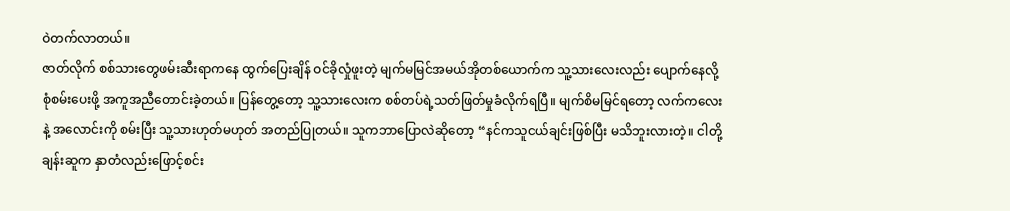ဝဲတက်လာတယ်။
ဇာတ်လိုက် စစ်သားတွေဖမ်းဆီးရာကနေ ထွက်ပြေးချိန် ဝင်ခိုလှုံဖူးတဲ့ မျက်မမြင်အမယ်အိုတစ်ယောက်က သူ့သားလေးလည်း ပျောက်နေလို့ စုံစမ်းပေးဖို့ အကူအညီတောင်းခဲ့တယ်။ ပြန်တွေ့တော့ သူ့သားလေးက စစ်တပ်ရဲ့သတ်ဖြတ်မှုခံလိုက်ရပြီ။ မျက်စိမမြင်ရတော့ လက်ကလေးနဲ့ အလောင်းကို စမ်းပြီး သူ့သားဟုတ်မဟုတ် အတည်ပြုတယ်။ သူကဘာပြောလဲဆိုတော့ “နင်ကသူငယ်ချင်းဖြစ်ပြီး မသိဘူးလားတဲ့။ ငါတို့ချန်းဆူက နှာတံလည်းဖြောင့်စင်း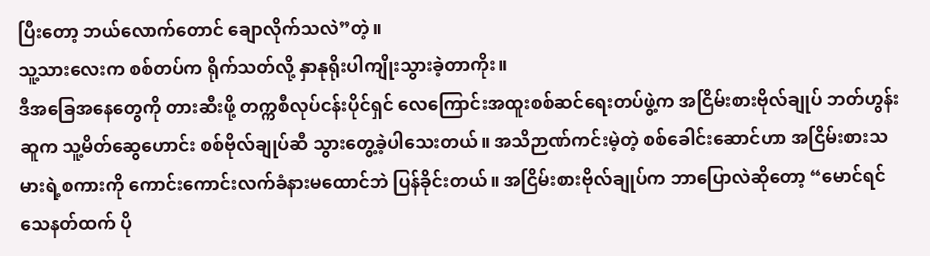ပြီးတော့ ဘယ်လောက်တောင် ချောလိုက်သလဲ”တဲ့။
သူ့သားလေးက စစ်တပ်က ရိုက်သတ်လို့ နှာနုရိုးပါကျိုးသွားခဲ့တာကိုး။
ဒီအခြေအနေတွေကို တားဆီးဖို့ တက္ကစီလုပ်ငန်းပိုင်ရှင် လေကြောင်းအထူးစစ်ဆင်ရေးတပ်ဖွဲ့က အငြိမ်းစားဗိုလ်ချုပ် ဘတ်ဟွန်းဆူက သူ့မိတ်ဆွေဟောင်း စစ်ဗိုလ်ချုပ်ဆီ သွားတွေ့ခဲ့ပါသေးတယ်။ အသိဉာဏ်ကင်းမဲ့တဲ့ စစ်ခေါင်းဆောင်ဟာ အငြိမ်းစားသမားရဲ့စကားကို ကောင်းကောင်းလက်ခံနားမထောင်ဘဲ ပြန်ခိုင်းတယ်။ အငြိမ်းစားဗိုလ်ချုပ်က ဘာပြောလဲဆိုတော့ “မောင်ရင် သေနတ်ထက် ပို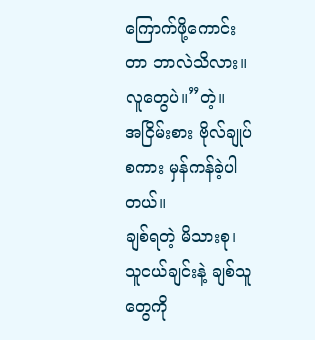ကြောက်ဖို့ကောင်းတာ ဘာလဲသိလား။ လူတွေပဲ။”တဲ့။
အငြိမ်းစား ဗိုလ်ချုပ်စကား မှန်ကန်ခဲ့ပါတယ်။
ချစ်ရတဲ့ မိသားစု၊ သူငယ်ချင်းနဲ့ ချစ်သူတွေကို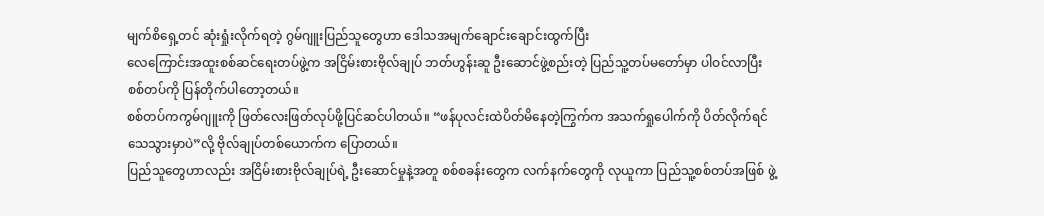မျက်စိရှေ့တင် ဆုံးရှုံးလိုက်ရတဲ့ ဂွမ်ဂျူးပြည်သူတွေဟာ ဒေါသအမျက်ချောင်းချောင်းထွက်ပြီး
လေကြောင်းအထူးစစ်ဆင်ရေးတပ်ဖွဲ့က အငြိမ်းစားဗိုလ်ချုပ် ဘတ်ဟွန်းဆူ ဦးဆောင်ဖွဲ့စည်းတဲ့ ပြည်သူ့တပ်မတော်မှာ ပါဝင်လာပြီး စစ်တပ်ကို ပြန်တိုက်ပါတော့တယ်။
စစ်တပ်ကကွမ်ဂျူးကို ဖြတ်လေးဖြတ်လုပ်ဖို့ပြင်ဆင်ပါတယ်။ “ဖန်ပုလင်းထဲပိတ်မိနေတဲ့ကြွက်က အသက်ရှုပေါက်ကို ပိတ်လိုက်ရင် သေသွားမှာပဲ”လို့ ဗိုလ်ချုပ်တစ်ယောက်က ပြောတယ်။
ပြည်သူတွေဟာလည်း အငြိမ်းစားဗိုလ်ချုပ်ရဲ့ ဦးဆောင်မှုနဲ့အတူ စစ်စခန်းတွေက လက်နက်တွေကို လုယူကာ ပြည်သူ့စစ်တပ်အဖြစ် ဖွဲ့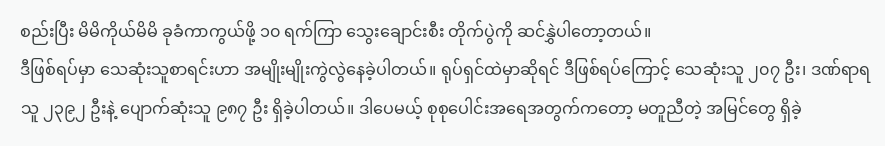စည်းပြီး မိမိကိုယ်မိမိ ခုခံကာကွယ်ဖို့ ၁၀ ရက်ကြာ သွေးချောင်းစီး တိုက်ပွဲကို ဆင်နွှဲပါတော့တယ်။
ဒီဖြစ်ရပ်မှာ သေဆုံးသူစာရင်းဟာ အမျိုးမျိုးကွဲလွဲနေခဲ့ပါတယ်။ ရုပ်ရှင်ထဲမှာဆိုရင် ဒီဖြစ်ရပ်ကြောင့် သေဆုံးသူ ၂၀၇ ဦး၊ ဒဏ်ရာရသူ ၂၃၉၂ ဦးနဲ့ ပျောက်ဆုံးသူ ၉၈၇ ဦး ရှိခဲ့ပါတယ်။ ဒါပေမယ့် စုစုပေါင်းအရေအတွက်ကတော့ မတူညီတဲ့ အမြင်တွေ ရှိခဲ့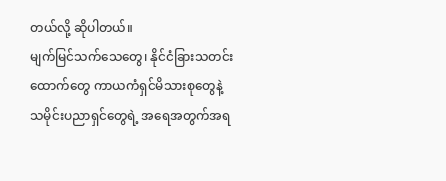တယ်လို့ ဆိုပါတယ်။
မျက်မြင်သက်သေတွေ၊ နိုင်ငံခြားသတင်းထောက်တွေ ကာယကံရှင်မိသားစုတွေနဲ့ သမိုင်းပညာရှင်တွေရဲ့ အရေအတွက်အရ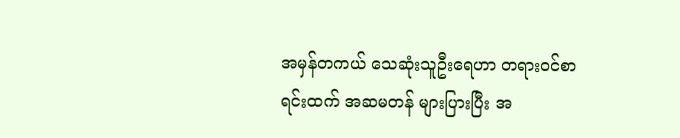အမှန်တကယ် သေဆုံးသူဦးရေဟာ တရားဝင်စာရင်းထက် အဆမတန် များပြားပြီး အ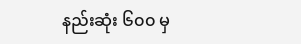နည်းဆုံး ၆၀၀ မှ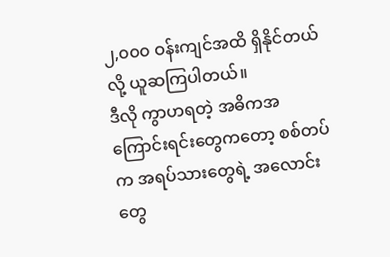၂,၀၀၀ ဝန်းကျင်အထိ ရှိနိုင်တယ်လို့ ယူဆကြပါတယ်။
ဒီလို ကွာဟရတဲ့ အဓိကအကြောင်းရင်းတွေကတော့ စစ်တပ်က အရပ်သားတွေရဲ့ အလောင်းတွေ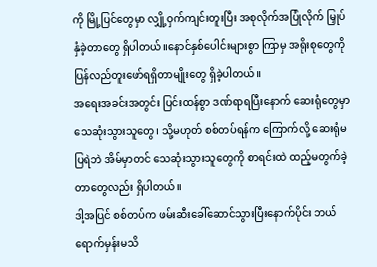ကို မြို့ပြင်တွေမှာ လျှို့ဝှက်ကျင်းတူးပြီး အစုလိုက်အပြုံလိုက် မြှုပ်နှံခဲ့တာတွေ ရှိပါတယ်။နောင်နှစ်ပေါင်းများစွာ ကြာမှ အရိုးစုတွေကို ပြန်လည်တူးဖော်ရရှိတာမျိုးတွေ ရှိခဲ့ပါတယ်။
အရေးအခင်းအတွင်း ပြင်းထန်စွာ ဒဏ်ရာရပြီးနောက် ဆေးရုံတွေမှာ သေဆုံးသွားသူတွေ၊ သို့မဟုတ် စစ်တပ်ရန်က ကြောက်လို့ ဆေးရုံမပြရဲဘဲ အိမ်မှာတင် သေဆုံးသွားသူတွေကို စာရင်းထဲ ထည့်မတွက်ခဲ့တာတွေလည်း ရှိပါတယ်။
ဒါ့အပြင် စစ်တပ်က ဖမ်းဆီးခေါ်ဆောင်သွားပြီးနောက်ပိုင်း ဘယ်ရောက်မှန်းမသိ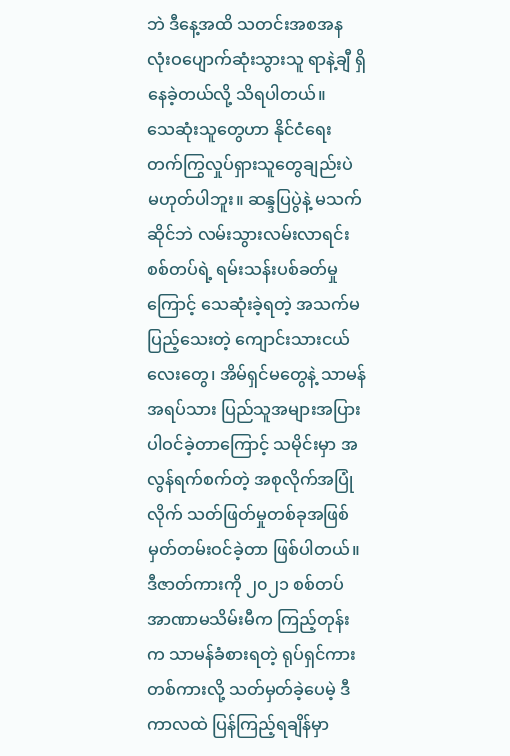ဘဲ ဒီနေ့အထိ သတင်းအစအန လုံးဝပျောက်ဆုံးသွားသူ ရာနဲ့ချီ ရှိနေခဲ့တယ်လို့ သိရပါတယ်။
သေဆုံးသူတွေဟာ နိုင်ငံရေး တက်ကြွလှုပ်ရှားသူတွေချည်းပဲ မဟုတ်ပါဘူး။ ဆန္ဒပြပွဲနဲ့ မသက်ဆိုင်ဘဲ လမ်းသွားလမ်းလာရင်း စစ်တပ်ရဲ့ ရမ်းသန်းပစ်ခတ်မှုကြောင့် သေဆုံးခဲ့ရတဲ့ အသက်မပြည့်သေးတဲ့ ကျောင်းသားငယ်လေးတွေ၊ အိမ်ရှင်မတွေနဲ့ သာမန်အရပ်သား ပြည်သူအများအပြား ပါဝင်ခဲ့တာကြောင့် သမိုင်းမှာ အလွန်ရက်စက်တဲ့ အစုလိုက်အပြုံလိုက် သတ်ဖြတ်မှုတစ်ခုအဖြစ် မှတ်တမ်းဝင်ခဲ့တာ ဖြစ်ပါတယ်။
ဒီဇာတ်ကားကို ၂၀၂၁ စစ်တပ်အာဏာမသိမ်းမီက ကြည့်တုန်းက သာမန်ခံစားရတဲ့ ရုပ်ရှင်ကားတစ်ကားလို့ သတ်မှတ်ခဲ့ပေမဲ့ ဒီကာလထဲ ပြန်ကြည့်ရချိန်မှာ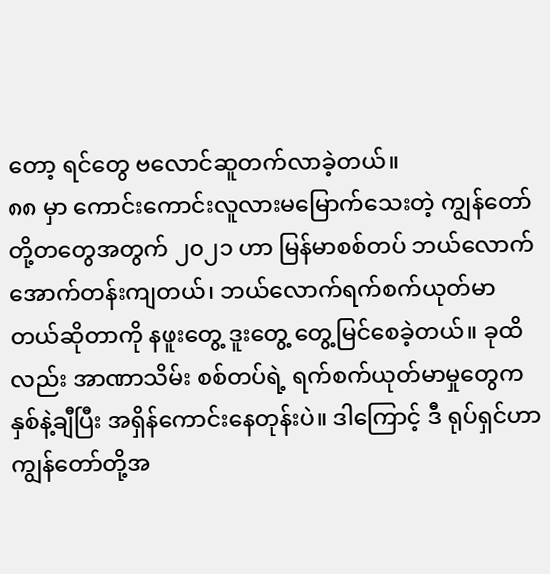တော့ ရင်တွေ ဗလောင်ဆူတက်လာခဲ့တယ်။
၈၈ မှာ ကောင်းကောင်းလူလားမမြောက်သေးတဲ့ ကျွန်တော်တို့တတွေအတွက် ၂၀၂၁ ဟာ မြန်မာစစ်တပ် ဘယ်လောက်အောက်တန်းကျတယ်၊ ဘယ်လောက်ရက်စက်ယုတ်မာတယ်ဆိုတာကို နဖူးတွေ့ ဒူးတွေ့ တွေ့မြင်စေခဲ့တယ်။ ခုထိလည်း အာဏာသိမ်း စစ်တပ်ရဲ့ ရက်စက်ယုတ်မာမှုတွေက နှစ်နဲ့ချီပြီး အရှိန်ကောင်းနေတုန်းပဲ။ ဒါကြောင့် ဒီ ရုပ်ရှင်ဟာ ကျွန်တော်တို့အ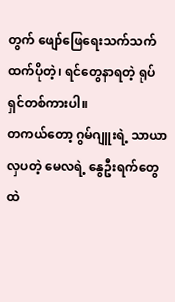တွက် ဖျော်ဖြေရေးသက်သက်ထက်ပိုတဲ့၊ ရင်တွေနာရတဲ့ ရုပ်ရှင်တစ်ကားပါ။
တကယ်တော့ ဂွမ်ဂျူးရဲ့ သာယာလှပတဲ့ မေလရဲ့ နွေဦးရက်တွေထဲ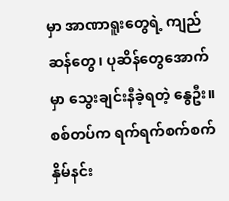မှာ အာဏာရူးတွေရဲ့ ကျည်ဆန်တွေ၊ ပုဆိန်တွေအောက်မှာ သွေးချင်းနီခဲ့ရတဲ့ နွေဦး။ စစ်တပ်က ရက်ရက်စက်စက် နှိမ်နင်း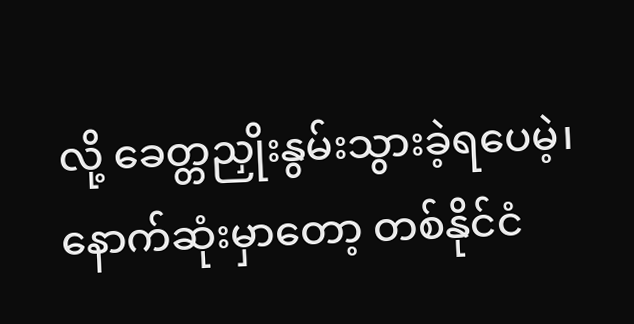လို့ ခေတ္တညှိုးနွမ်းသွားခဲ့ရပေမဲ့၊ နောက်ဆုံးမှာတော့ တစ်နိုင်ငံ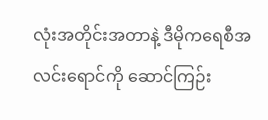လုံးအတိုင်းအတာနဲ့ ဒီမိုကရေစီအလင်းရောင်ကို ဆောင်ကြဉ်း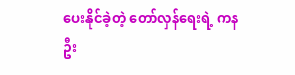ပေးနိုင်ခဲ့တဲ့ တော်လှန်ရေးရဲ့ ကနဦး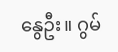နွေဦး။ ဂွမ်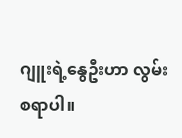ဂျူးရဲ့နွေဦးဟာ လွမ်းစရာပါ။